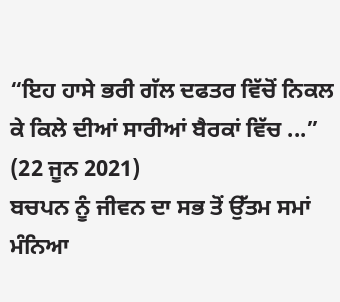“ਇਹ ਹਾਸੇ ਭਰੀ ਗੱਲ ਦਫਤਰ ਵਿੱਚੋਂ ਨਿਕਲ ਕੇ ਕਿਲੇ ਦੀਆਂ ਸਾਰੀਆਂ ਬੈਰਕਾਂ ਵਿੱਚ ...”
(22 ਜੂਨ 2021)
ਬਚਪਨ ਨੂੰ ਜੀਵਨ ਦਾ ਸਭ ਤੋਂ ਉੱਤਮ ਸਮਾਂ ਮੰਨਿਆ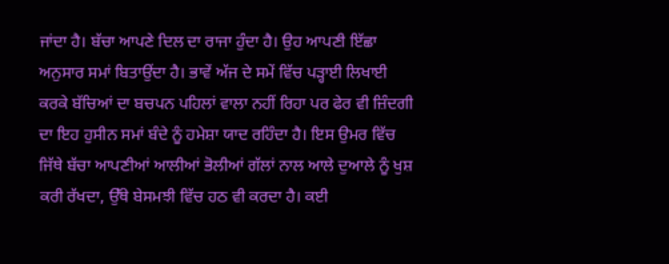ਜਾਂਦਾ ਹੈ। ਬੱਚਾ ਆਪਣੇ ਦਿਲ ਦਾ ਰਾਜਾ ਹੁੰਦਾ ਹੈ। ਉਹ ਆਪਣੀ ਇੱਛਾ ਅਨੁਸਾਰ ਸਮਾਂ ਬਿਤਾਉਂਦਾ ਹੈ। ਭਾਵੇਂ ਅੱਜ ਦੇ ਸਮੇਂ ਵਿੱਚ ਪੜ੍ਹਾਈ ਲਿਖਾਈ ਕਰਕੇ ਬੱਚਿਆਂ ਦਾ ਬਚਪਨ ਪਹਿਲਾਂ ਵਾਲਾ ਨਹੀਂ ਰਿਹਾ ਪਰ ਫੇਰ ਵੀ ਜ਼ਿੰਦਗੀ ਦਾ ਇਹ ਹੁਸੀਨ ਸਮਾਂ ਬੰਦੇ ਨੂੰ ਹਮੇਸ਼ਾ ਯਾਦ ਰਹਿੰਦਾ ਹੈ। ਇਸ ਉਮਰ ਵਿੱਚ ਜਿੱਥੇ ਬੱਚਾ ਆਪਣੀਆਂ ਆਲੀਆਂ ਭੋਲੀਆਂ ਗੱਲਾਂ ਨਾਲ ਆਲੇ ਦੁਆਲੇ ਨੂੰ ਖੁਸ਼ ਕਰੀ ਰੱਖਦਾ, ਉੱਥੇ ਬੇਸਮਝੀ ਵਿੱਚ ਹਠ ਵੀ ਕਰਦਾ ਹੈ। ਕਈ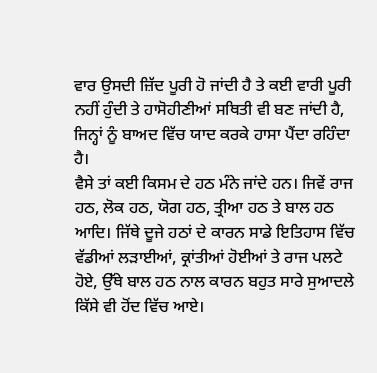ਵਾਰ ਉਸਦੀ ਜ਼ਿੱਦ ਪੂਰੀ ਹੋ ਜਾਂਦੀ ਹੈ ਤੇ ਕਈ ਵਾਰੀ ਪੂਰੀ ਨਹੀਂ ਹੁੰਦੀ ਤੇ ਹਾਸੋਹੀਣੀਆਂ ਸਥਿਤੀ ਵੀ ਬਣ ਜਾਂਦੀ ਹੈ, ਜਿਨ੍ਹਾਂ ਨੂੰ ਬਾਅਦ ਵਿੱਚ ਯਾਦ ਕਰਕੇ ਹਾਸਾ ਪੈਂਦਾ ਰਹਿੰਦਾ ਹੈ।
ਵੈਸੇ ਤਾਂ ਕਈ ਕਿਸਮ ਦੇ ਹਠ ਮੰਨੇ ਜਾਂਦੇ ਹਨ। ਜਿਵੇਂ ਰਾਜ ਹਠ, ਲੋਕ ਹਠ, ਯੋਗ ਹਠ, ਤ੍ਰੀਆ ਹਠ ਤੇ ਬਾਲ ਹਠ ਆਦਿ। ਜਿੱਥੇ ਦੂਜੇ ਹਠਾਂ ਦੇ ਕਾਰਨ ਸਾਡੇ ਇਤਿਹਾਸ ਵਿੱਚ ਵੱਡੀਆਂ ਲੜਾਈਆਂ, ਕ੍ਰਾਂਤੀਆਂ ਹੋਈਆਂ ਤੇ ਰਾਜ ਪਲਟੇ ਹੋਏ, ਉੱਥੇ ਬਾਲ ਹਠ ਨਾਲ ਕਾਰਨ ਬਹੁਤ ਸਾਰੇ ਸੁਆਦਲੇ ਕਿੱਸੇ ਵੀ ਹੋਂਦ ਵਿੱਚ ਆਏ।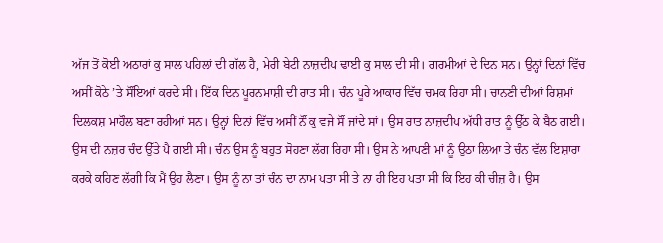ਅੱਜ ਤੋਂ ਕੋਈ ਅਠਾਰਾਂ ਕੁ ਸਾਲ ਪਹਿਲਾਂ ਦੀ ਗੱਲ ਹੈ, ਮੇਰੀ ਬੇਟੀ ਨਾਜ਼ਦੀਪ ਢਾਈ ਕੁ ਸਾਲ ਦੀ ਸੀ। ਗਰਮੀਆਂ ਦੇ ਦਿਨ ਸਨ। ਉਨ੍ਹਾਂ ਦਿਨਾਂ ਵਿੱਚ ਅਸੀਂ ਕੋਠੇ ’ਤੇ ਸੌਂਇਆਂ ਕਰਦੇ ਸੀ। ਇੱਕ ਦਿਨ ਪੂਰਨਮਾਸ਼ੀ ਦੀ ਰਾਤ ਸੀ। ਚੰਨ ਪੂਰੇ ਆਕਾਰ ਵਿੱਚ ਚਮਕ ਰਿਹਾ ਸੀ। ਚਾਨਣੀ ਦੀਆਂ ਰਿਸ਼ਮਾਂ ਦਿਲਕਸ਼ ਮਾਹੌਲ ਬਣਾ ਰਹੀਆਂ ਸਨ। ਉਨ੍ਹਾਂ ਦਿਨਾਂ ਵਿੱਚ ਅਸੀਂ ਨੌਂ ਕੁ ਵਜੇ ਸੌਂ ਜਾਂਦੇ ਸਾਂ। ਉਸ ਰਾਤ ਨਾਜ਼ਦੀਪ ਅੱਧੀ ਰਾਤ ਨੂੰ ਉੱਠ ਕੇ ਬੈਠ ਗਈ। ਉਸ ਦੀ ਨਜ਼ਰ ਚੰਦ ਉੱਤੇ ਪੈ ਗਈ ਸੀ। ਚੰਨ ਉਸ ਨੂੰ ਬਹੁਤ ਸੋਹਣਾ ਲੱਗ ਰਿਹਾ ਸੀ। ਉਸ ਨੇ ਆਪਣੀ ਮਾਂ ਨੂੰ ਉਠਾ ਲਿਆ ਤੇ ਚੰਨ ਵੱਲ ਇਸ਼ਾਰਾ ਕਰਕੇ ਕਹਿਣ ਲੱਗੀ ਕਿ ਮੈਂ ਉਹ ਲੈਣਾ। ਉਸ ਨੂੰ ਨਾ ਤਾਂ ਚੰਨ ਦਾ ਨਾਮ ਪਤਾ ਸੀ ਤੇ ਨਾ ਹੀ ਇਹ ਪਤਾ ਸੀ ਕਿ ਇਹ ਕੀ ਚੀਜ਼ ਹੈ। ਉਸ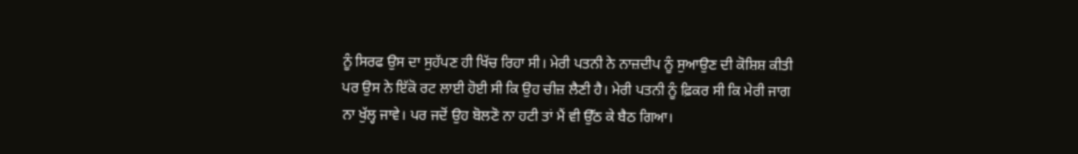ਨੂੰ ਸਿਰਫ ਉਸ ਦਾ ਸੁਹੱਪਣ ਹੀ ਖਿੱਚ ਰਿਹਾ ਸੀ। ਮੇਰੀ ਪਤਨੀ ਨੇ ਨਾਜ਼ਦੀਪ ਨੂੰ ਸੁਆਉਣ ਦੀ ਕੋਸ਼ਿਸ਼ ਕੀਤੀ ਪਰ ਉਸ ਨੇ ਇੱਕੋ ਰਟ ਲਾਈ ਹੋਈ ਸੀ ਕਿ ਉਹ ਚੀਜ਼ ਲੈਣੀ ਹੈ। ਮੇਰੀ ਪਤਨੀ ਨੂੰ ਫ਼ਿਕਰ ਸੀ ਕਿ ਮੇਰੀ ਜਾਗ ਨਾ ਖੁੱਲ੍ਹ ਜਾਵੇ। ਪਰ ਜਦੋਂ ਉਹ ਬੋਲਣੋ ਨਾ ਹਟੀ ਤਾਂ ਮੈਂ ਵੀ ਉੱਠ ਕੇ ਬੈਠ ਗਿਆ।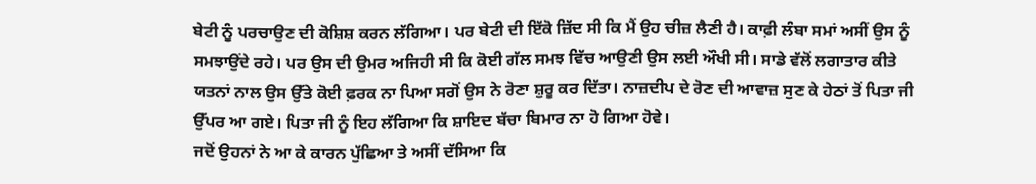ਬੇਟੀ ਨੂੰ ਪਰਚਾਉਣ ਦੀ ਕੋਸ਼ਿਸ਼ ਕਰਨ ਲੱਗਿਆ। ਪਰ ਬੇਟੀ ਦੀ ਇੱਕੋ ਜ਼ਿੱਦ ਸੀ ਕਿ ਮੈਂ ਉਹ ਚੀਜ਼ ਲੈਣੀ ਹੈ। ਕਾਫ਼ੀ ਲੰਬਾ ਸਮਾਂ ਅਸੀਂ ਉਸ ਨੂੰ ਸਮਝਾਉਂਦੇ ਰਹੇ। ਪਰ ਉਸ ਦੀ ਉਮਰ ਅਜਿਹੀ ਸੀ ਕਿ ਕੋਈ ਗੱਲ ਸਮਝ ਵਿੱਚ ਆਉਣੀ ਉਸ ਲਈ ਔਖੀ ਸੀ। ਸਾਡੇ ਵੱਲੋਂ ਲਗਾਤਾਰ ਕੀਤੇ ਯਤਨਾਂ ਨਾਲ ਉਸ ਉੱਤੇ ਕੋਈ ਫ਼ਰਕ ਨਾ ਪਿਆ ਸਗੋਂ ਉਸ ਨੇ ਰੋਣਾ ਸ਼ੁਰੂ ਕਰ ਦਿੱਤਾ। ਨਾਜ਼ਦੀਪ ਦੇ ਰੋਣ ਦੀ ਆਵਾਜ਼ ਸੁਣ ਕੇ ਹੇਠਾਂ ਤੋਂ ਪਿਤਾ ਜੀ ਉੱਪਰ ਆ ਗਏ। ਪਿਤਾ ਜੀ ਨੂੰ ਇਹ ਲੱਗਿਆ ਕਿ ਸ਼ਾਇਦ ਬੱਚਾ ਬਿਮਾਰ ਨਾ ਹੋ ਗਿਆ ਹੋਵੇ।
ਜਦੋਂ ਉਹਨਾਂ ਨੇ ਆ ਕੇ ਕਾਰਨ ਪੁੱਛਿਆ ਤੇ ਅਸੀਂ ਦੱਸਿਆ ਕਿ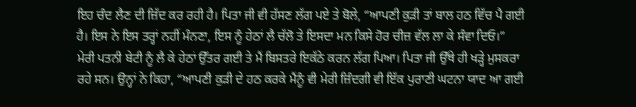ਇਹ ਚੰਦ ਲੈਣ ਦੀ ਜ਼ਿੱਦ ਕਰ ਰਹੀ ਹੈ। ਪਿਤਾ ਜੀ ਵੀ ਹੱਸਣ ਲੱਗ ਪਏ ਤੇ ਬੋਲੇ, “ਆਪਣੀ ਕੁੜੀ ਤਾਂ ਬਾਲ ਹਠ ਵਿੱਚ ਪੈ ਗਈ ਹੈ। ਇਸ ਨੇ ਇਸ ਤਰ੍ਹਾਂ ਨਹੀਂ ਮੰਨਣਾ, ਇਸ ਨੂੰ ਹੇਠਾਂ ਲੈ ਚੱਲੋ ਤੇ ਇਸਦਾ ਮਨ ਕਿਸੇ ਹੋਰ ਚੀਜ਼ ਵੱਲ ਲਾ ਕੇ ਸੰਵਾ ਦਿਓ।”
ਮੇਰੀ ਪਤਨੀ ਬੇਟੀ ਨੂੰ ਲੈ ਕੇ ਹੇਠਾਂ ਉੱਤਰ ਗਈ ਤੇ ਮੈਂ ਬਿਸਤਰੇ ਇਕੱਠੇ ਕਰਨ ਲੱਗ ਪਿਆ। ਪਿਤਾ ਜੀ ਉੱਥੇ ਹੀ ਖੜ੍ਹੇ ਮੁਸਕਰਾ ਰਹੇ ਸਨ। ਉਨ੍ਹਾਂ ਨੇ ਕਿਹਾ, “ਆਪਣੀ ਕੁੜੀ ਦੇ ਹਠ ਕਰਕੇ ਮੈਂਨੂੰ ਵੀ ਮੇਰੀ ਜ਼ਿੰਦਗੀ ਵੀ ਇੱਕ ਪੁਰਾਣੀ ਘਟਨਾ ਯਾਦ ਆ ਗਈ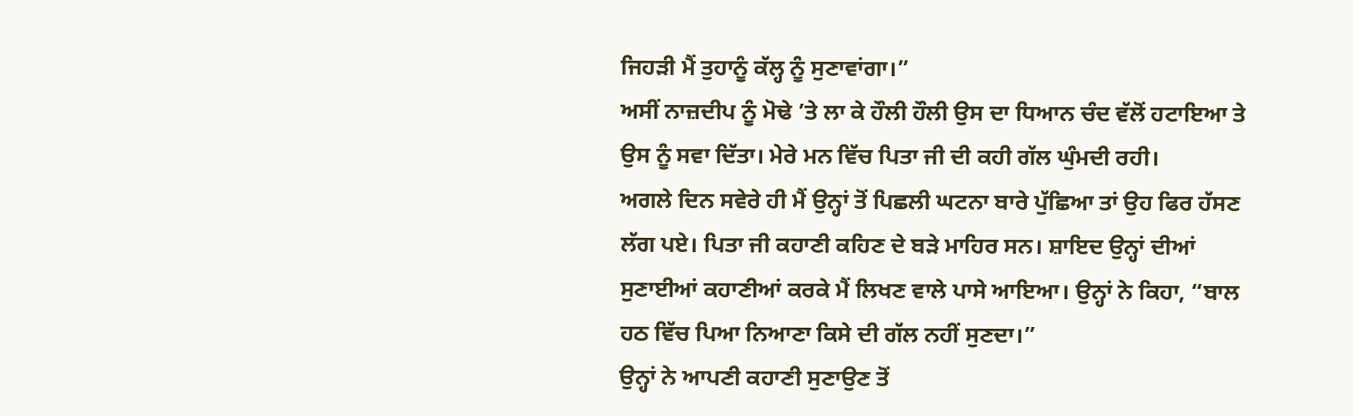ਜਿਹੜੀ ਮੈਂ ਤੁਹਾਨੂੰ ਕੱਲ੍ਹ ਨੂੰ ਸੁਣਾਵਾਂਗਾ।”
ਅਸੀਂ ਨਾਜ਼ਦੀਪ ਨੂੰ ਮੋਢੇ ’ਤੇ ਲਾ ਕੇ ਹੌਲੀ ਹੌਲੀ ਉਸ ਦਾ ਧਿਆਨ ਚੰਦ ਵੱਲੋਂ ਹਟਾਇਆ ਤੇ ਉਸ ਨੂੰ ਸਵਾ ਦਿੱਤਾ। ਮੇਰੇ ਮਨ ਵਿੱਚ ਪਿਤਾ ਜੀ ਦੀ ਕਹੀ ਗੱਲ ਘੁੰਮਦੀ ਰਹੀ।
ਅਗਲੇ ਦਿਨ ਸਵੇਰੇ ਹੀ ਮੈਂ ਉਨ੍ਹਾਂ ਤੋਂ ਪਿਛਲੀ ਘਟਨਾ ਬਾਰੇ ਪੁੱਛਿਆ ਤਾਂ ਉਹ ਫਿਰ ਹੱਸਣ ਲੱਗ ਪਏ। ਪਿਤਾ ਜੀ ਕਹਾਣੀ ਕਹਿਣ ਦੇ ਬੜੇ ਮਾਹਿਰ ਸਨ। ਸ਼ਾਇਦ ਉਨ੍ਹਾਂ ਦੀਆਂ ਸੁਣਾਈਆਂ ਕਹਾਣੀਆਂ ਕਰਕੇ ਮੈਂ ਲਿਖਣ ਵਾਲੇ ਪਾਸੇ ਆਇਆ। ਉਨ੍ਹਾਂ ਨੇ ਕਿਹਾ, “ਬਾਲ ਹਠ ਵਿੱਚ ਪਿਆ ਨਿਆਣਾ ਕਿਸੇ ਦੀ ਗੱਲ ਨਹੀਂ ਸੁਣਦਾ।”
ਉਨ੍ਹਾਂ ਨੇ ਆਪਣੀ ਕਹਾਣੀ ਸੁਣਾਉਣ ਤੋਂ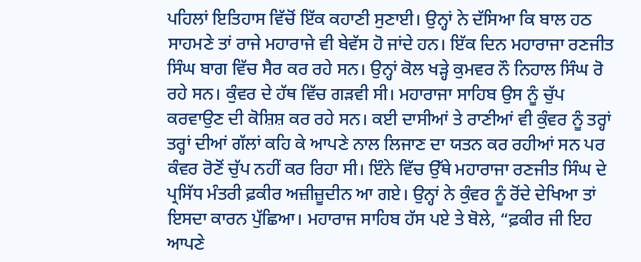ਪਹਿਲਾਂ ਇਤਿਹਾਸ ਵਿੱਚੋਂ ਇੱਕ ਕਹਾਣੀ ਸੁਣਾਈ। ਉਨ੍ਹਾਂ ਨੇ ਦੱਸਿਆ ਕਿ ਬਾਲ ਹਠ ਸਾਹਮਣੇ ਤਾਂ ਰਾਜੇ ਮਹਾਰਾਜੇ ਵੀ ਬੇਵੱਸ ਹੋ ਜਾਂਦੇ ਹਨ। ਇੱਕ ਦਿਨ ਮਹਾਰਾਜਾ ਰਣਜੀਤ ਸਿੰਘ ਬਾਗ ਵਿੱਚ ਸੈਰ ਕਰ ਰਹੇ ਸਨ। ਉਨ੍ਹਾਂ ਕੋਲ ਖੜ੍ਹੇ ਕੁਮਵਰ ਨੌ ਨਿਹਾਲ ਸਿੰਘ ਰੋ ਰਹੇ ਸਨ। ਕੁੰਵਰ ਦੇ ਹੱਥ ਵਿੱਚ ਗੜਵੀ ਸੀ। ਮਹਾਰਾਜਾ ਸਾਹਿਬ ਉਸ ਨੂੰ ਚੁੱਪ ਕਰਵਾਉਣ ਦੀ ਕੋਸ਼ਿਸ਼ ਕਰ ਰਹੇ ਸਨ। ਕਈ ਦਾਸੀਆਂ ਤੇ ਰਾਣੀਆਂ ਵੀ ਕੁੰਵਰ ਨੂੰ ਤਰ੍ਹਾਂ ਤਰ੍ਹਾਂ ਦੀਆਂ ਗੱਲਾਂ ਕਹਿ ਕੇ ਆਪਣੇ ਨਾਲ ਲਿਜਾਣ ਦਾ ਯਤਨ ਕਰ ਰਹੀਆਂ ਸਨ ਪਰ ਕੰਵਰ ਰੋਣੋਂ ਚੁੱਪ ਨਹੀਂ ਕਰ ਰਿਹਾ ਸੀ। ਇੰਨੇ ਵਿੱਚ ਉੱਥੇ ਮਹਾਰਾਜਾ ਰਣਜੀਤ ਸਿੰਘ ਦੇ ਪ੍ਰਸਿੱਧ ਮੰਤਰੀ ਫ਼ਕੀਰ ਅਜ਼ੀਜ਼ੂਦੀਨ ਆ ਗਏ। ਉਨ੍ਹਾਂ ਨੇ ਕੁੰਵਰ ਨੂੰ ਰੋਂਦੇ ਦੇਖਿਆ ਤਾਂ ਇਸਦਾ ਕਾਰਨ ਪੁੱਛਿਆ। ਮਹਾਰਾਜ ਸਾਹਿਬ ਹੱਸ ਪਏ ਤੇ ਬੋਲੇ, “ਫ਼ਕੀਰ ਜੀ ਇਹ ਆਪਣੇ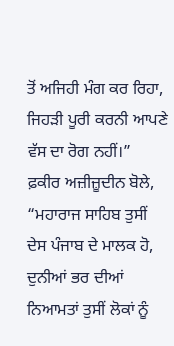ਤੋਂ ਅਜਿਹੀ ਮੰਗ ਕਰ ਰਿਹਾ, ਜਿਹੜੀ ਪੂਰੀ ਕਰਨੀ ਆਪਣੇ ਵੱਸ ਦਾ ਰੋਗ ਨਹੀਂ।”
ਫ਼ਕੀਰ ਅਜ਼ੀਜ਼ੂਦੀਨ ਬੋਲੇ, “ਮਹਾਰਾਜ ਸਾਹਿਬ ਤੁਸੀਂ ਦੇਸ ਪੰਜਾਬ ਦੇ ਮਾਲਕ ਹੋ, ਦੁਨੀਆਂ ਭਰ ਦੀਆਂ ਨਿਆਮਤਾਂ ਤੁਸੀਂ ਲੋਕਾਂ ਨੂੰ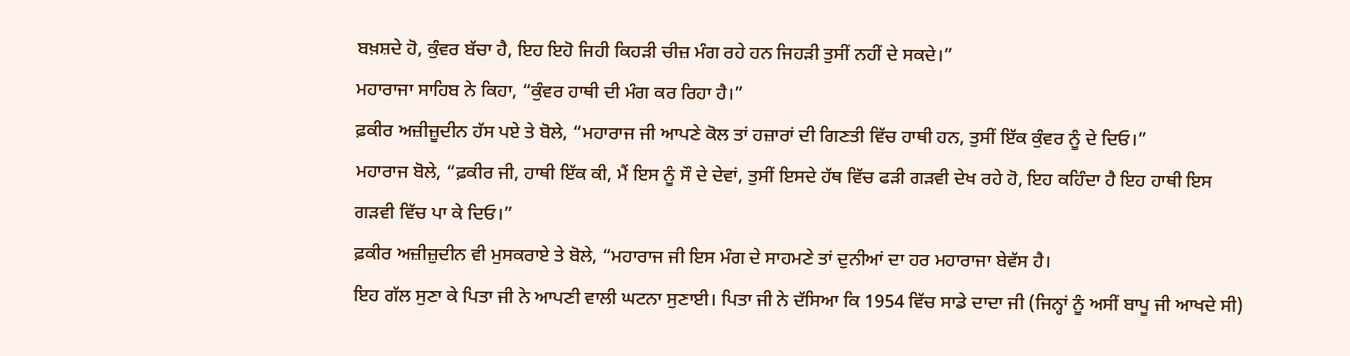ਬਖ਼ਸ਼ਦੇ ਹੋ, ਕੁੰਵਰ ਬੱਚਾ ਹੈ, ਇਹ ਇਹੋ ਜਿਹੀ ਕਿਹੜੀ ਚੀਜ਼ ਮੰਗ ਰਹੇ ਹਨ ਜਿਹੜੀ ਤੁਸੀਂ ਨਹੀਂ ਦੇ ਸਕਦੇ।”
ਮਹਾਰਾਜਾ ਸਾਹਿਬ ਨੇ ਕਿਹਾ, “ਕੁੰਵਰ ਹਾਥੀ ਦੀ ਮੰਗ ਕਰ ਰਿਹਾ ਹੈ।”
ਫ਼ਕੀਰ ਅਜ਼ੀਜ਼ੂਦੀਨ ਹੱਸ ਪਏ ਤੇ ਬੋਲੇ, “ਮਹਾਰਾਜ ਜੀ ਆਪਣੇ ਕੋਲ ਤਾਂ ਹਜ਼ਾਰਾਂ ਦੀ ਗਿਣਤੀ ਵਿੱਚ ਹਾਥੀ ਹਨ, ਤੁਸੀਂ ਇੱਕ ਕੁੰਵਰ ਨੂੰ ਦੇ ਦਿਓ।”
ਮਹਾਰਾਜ ਬੋਲੇ, “ਫ਼ਕੀਰ ਜੀ, ਹਾਥੀ ਇੱਕ ਕੀ, ਮੈਂ ਇਸ ਨੂੰ ਸੌ ਦੇ ਦੇਵਾਂ, ਤੁਸੀਂ ਇਸਦੇ ਹੱਥ ਵਿੱਚ ਫੜੀ ਗੜਵੀ ਦੇਖ ਰਹੇ ਹੋ, ਇਹ ਕਹਿੰਦਾ ਹੈ ਇਹ ਹਾਥੀ ਇਸ ਗੜਵੀ ਵਿੱਚ ਪਾ ਕੇ ਦਿਓ।”
ਫ਼ਕੀਰ ਅਜ਼ੀਜ਼ੁਦੀਨ ਵੀ ਮੁਸਕਰਾਏ ਤੇ ਬੋਲੇ, “ਮਹਾਰਾਜ ਜੀ ਇਸ ਮੰਗ ਦੇ ਸਾਹਮਣੇ ਤਾਂ ਦੁਨੀਆਂ ਦਾ ਹਰ ਮਹਾਰਾਜਾ ਬੇਵੱਸ ਹੈ।
ਇਹ ਗੱਲ ਸੁਣਾ ਕੇ ਪਿਤਾ ਜੀ ਨੇ ਆਪਣੀ ਵਾਲੀ ਘਟਨਾ ਸੁਣਾਈ। ਪਿਤਾ ਜੀ ਨੇ ਦੱਸਿਆ ਕਿ 1954 ਵਿੱਚ ਸਾਡੇ ਦਾਦਾ ਜੀ (ਜਿਨ੍ਹਾਂ ਨੂੰ ਅਸੀਂ ਬਾਪੂ ਜੀ ਆਖਦੇ ਸੀ)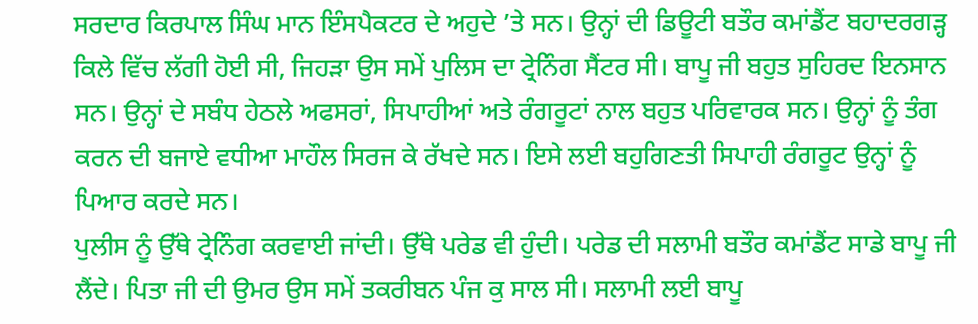ਸਰਦਾਰ ਕਿਰਪਾਲ ਸਿੰਘ ਮਾਨ ਇੰਸਪੈਕਟਰ ਦੇ ਅਹੁਦੇ ’ਤੇ ਸਨ। ਉਨ੍ਹਾਂ ਦੀ ਡਿਊਟੀ ਬਤੌਰ ਕਮਾਂਡੈਂਟ ਬਹਾਦਰਗੜ੍ਹ ਕਿਲੇ ਵਿੱਚ ਲੱਗੀ ਹੋਈ ਸੀ, ਜਿਹੜਾ ਉਸ ਸਮੇਂ ਪੁਲਿਸ ਦਾ ਟ੍ਰੇਨਿੰਗ ਸੈਂਟਰ ਸੀ। ਬਾਪੂ ਜੀ ਬਹੁਤ ਸੁਹਿਰਦ ਇਨਸਾਨ ਸਨ। ਉਨ੍ਹਾਂ ਦੇ ਸਬੰਧ ਹੇਠਲੇ ਅਫਸਰਾਂ, ਸਿਪਾਹੀਆਂ ਅਤੇ ਰੰਗਰੂਟਾਂ ਨਾਲ ਬਹੁਤ ਪਰਿਵਾਰਕ ਸਨ। ਉਨ੍ਹਾਂ ਨੂੰ ਤੰਗ ਕਰਨ ਦੀ ਬਜਾਏ ਵਧੀਆ ਮਾਹੌਲ ਸਿਰਜ ਕੇ ਰੱਖਦੇ ਸਨ। ਇਸੇ ਲਈ ਬਹੁਗਿਣਤੀ ਸਿਪਾਹੀ ਰੰਗਰੂਟ ਉਨ੍ਹਾਂ ਨੂੰ ਪਿਆਰ ਕਰਦੇ ਸਨ।
ਪੁਲੀਸ ਨੂੰ ਉੱਥੇ ਟ੍ਰੇਨਿੰਗ ਕਰਵਾਈ ਜਾਂਦੀ। ਉੱਥੇ ਪਰੇਡ ਵੀ ਹੁੰਦੀ। ਪਰੇਡ ਦੀ ਸਲਾਮੀ ਬਤੌਰ ਕਮਾਂਡੈਂਟ ਸਾਡੇ ਬਾਪੂ ਜੀ ਲੈਂਦੇ। ਪਿਤਾ ਜੀ ਦੀ ਉਮਰ ਉਸ ਸਮੇਂ ਤਕਰੀਬਨ ਪੰਜ ਕੁ ਸਾਲ ਸੀ। ਸਲਾਮੀ ਲਈ ਬਾਪੂ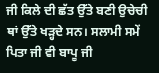ਜੀ ਕਿਲੇ ਦੀ ਛੱਤ ਉੱਤੇ ਬਣੀ ਉਚੇਚੀ ਥਾਂ ਉੱਤੇ ਖੜ੍ਹਦੇ ਸਨ। ਸਲਾਮੀ ਸਮੇਂ ਪਿਤਾ ਜੀ ਵੀ ਬਾਪੂ ਜੀ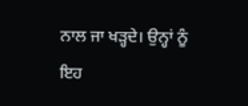ਨਾਲ ਜਾ ਖੜ੍ਹਦੇ। ਉਨ੍ਹਾਂ ਨੂੰ ਇਹ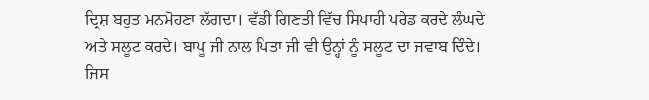ਦ੍ਰਿਸ਼ ਬਹੁਤ ਮਨਮੋਹਣਾ ਲੱਗਦਾ। ਵੱਡੀ ਗਿਣਤੀ ਵਿੱਚ ਸਿਪਾਹੀ ਪਰੇਡ ਕਰਦੇ ਲੰਘਦੇ ਅਤੇ ਸਲੂਟ ਕਰਦੇ। ਬਾਪੂ ਜੀ ਨਾਲ ਪਿਤਾ ਜੀ ਵੀ ਉਨ੍ਹਾਂ ਨੂੰ ਸਲੂਟ ਦਾ ਜਵਾਬ ਦਿੰਦੇ। ਜਿਸ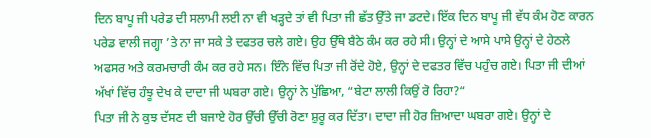ਦਿਨ ਬਾਪੂ ਜੀ ਪਰੇਡ ਦੀ ਸਲਾਮੀ ਲਈ ਨਾ ਵੀ ਖੜ੍ਹਦੇ ਤਾਂ ਵੀ ਪਿਤਾ ਜੀ ਛੱਤ ਉੱਤੇ ਜਾ ਡਟਦੇ। ਇੱਕ ਦਿਨ ਬਾਪੂ ਜੀ ਵੱਧ ਕੰਮ ਹੋਣ ਕਾਰਨ ਪਰੇਡ ਵਾਲੀ ਜਗ੍ਹਾ ’ਤੇ ਨਾ ਜਾ ਸਕੇ ਤੇ ਦਫਤਰ ਚਲੇ ਗਏ। ਉਹ ਉੱਥੇ ਬੈਠੇ ਕੰਮ ਕਰ ਰਹੇ ਸੀ। ਉਨ੍ਹਾਂ ਦੇ ਆਸੇ ਪਾਸੇ ਉਨ੍ਹਾਂ ਦੇ ਹੇਠਲੇ ਅਫਸਰ ਅਤੇ ਕਰਮਚਾਰੀ ਕੰਮ ਕਰ ਰਹੇ ਸਨ। ਇੰਨੇ ਵਿੱਚ ਪਿਤਾ ਜੀ ਰੋਂਦੇ ਹੋਏ, ਉਨ੍ਹਾਂ ਦੇ ਦਫਤਰ ਵਿੱਚ ਪਹੁੰਚ ਗਏ। ਪਿਤਾ ਜੀ ਦੀਆਂ ਅੱਖਾਂ ਵਿੱਚ ਹੰਝੂ ਦੇਖ ਕੇ ਦਾਦਾ ਜੀ ਘਬਰਾ ਗਏ। ਉਨ੍ਹਾਂ ਨੇ ਪੁੱਛਿਆ, “ਬੇਟਾ ਲਾਲੀ ਕਿਉਂ ਰੋ ਰਿਹਾ?“
ਪਿਤਾ ਜੀ ਨੇ ਕੁਝ ਦੱਸਣ ਦੀ ਬਜਾਏ ਹੋਰ ਉੱਚੀ ਉੱਚੀ ਰੋਣਾ ਸ਼ੁਰੂ ਕਰ ਦਿੱਤਾ। ਦਾਦਾ ਜੀ ਹੋਰ ਜ਼ਿਆਦਾ ਘਬਰਾ ਗਏ। ਉਨ੍ਹਾਂ ਦੇ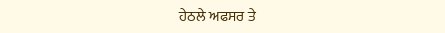ਹੇਠਲੇ ਅਫਸਰ ਤੇ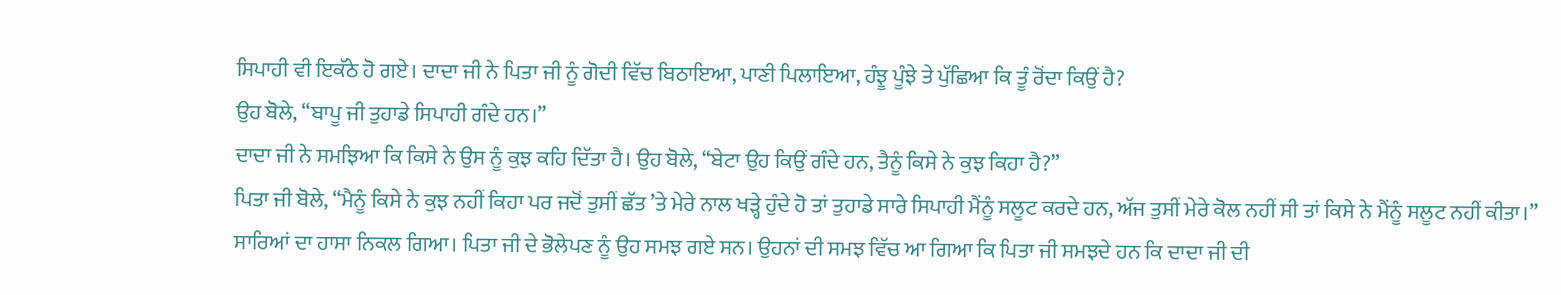ਸਿਪਾਹੀ ਵੀ ਇਕੱਠੇ ਹੋ ਗਏ। ਦਾਦਾ ਜੀ ਨੇ ਪਿਤਾ ਜੀ ਨੂੰ ਗੋਦੀ ਵਿੱਚ ਬਿਠਾਇਆ, ਪਾਣੀ ਪਿਲਾਇਆ, ਹੰਝੂ ਪੂੰਝੇ ਤੇ ਪੁੱਛਿਆ ਕਿ ਤੂੰ ਰੋਂਦਾ ਕਿਉਂ ਹੈ?
ਉਹ ਬੋਲੇ, “ਬਾਪੂ ਜੀ ਤੁਹਾਡੇ ਸਿਪਾਹੀ ਗੰਦੇ ਹਨ।”
ਦਾਦਾ ਜੀ ਨੇ ਸਮਝਿਆ ਕਿ ਕਿਸੇ ਨੇ ਉਸ ਨੂੰ ਕੁਝ ਕਹਿ ਦਿੱਤਾ ਹੈ। ਉਹ ਬੋਲੇ, “ਬੇਟਾ ਉਹ ਕਿਉਂ ਗੰਦੇ ਹਨ, ਤੈਨੂੰ ਕਿਸੇ ਨੇ ਕੁਝ ਕਿਹਾ ਹੈ?”
ਪਿਤਾ ਜੀ ਬੋਲੇ, “ਮੈਨੂੰ ਕਿਸੇ ਨੇ ਕੁਝ ਨਹੀਂ ਕਿਹਾ ਪਰ ਜਦੋਂ ਤੁਸੀਂ ਛੱਤ ’ਤੇ ਮੇਰੇ ਨਾਲ ਖੜ੍ਹੇ ਹੁੰਦੇ ਹੋ ਤਾਂ ਤੁਹਾਡੇ ਸਾਰੇ ਸਿਪਾਹੀ ਮੈਂਨੂੰ ਸਲੂਟ ਕਰਦੇ ਹਨ, ਅੱਜ ਤੁਸੀਂ ਮੇਰੇ ਕੋਲ ਨਹੀਂ ਸੀ ਤਾਂ ਕਿਸੇ ਨੇ ਮੈਂਨੂੰ ਸਲੂਟ ਨਹੀਂ ਕੀਤਾ।”
ਸਾਰਿਆਂ ਦਾ ਹਾਸਾ ਨਿਕਲ ਗਿਆ। ਪਿਤਾ ਜੀ ਦੇ ਭੋਲੇਪਣ ਨੂੰ ਉਹ ਸਮਝ ਗਏ ਸਨ। ਉਹਨਾਂ ਦੀ ਸਮਝ ਵਿੱਚ ਆ ਗਿਆ ਕਿ ਪਿਤਾ ਜੀ ਸਮਝਦੇ ਹਨ ਕਿ ਦਾਦਾ ਜੀ ਦੀ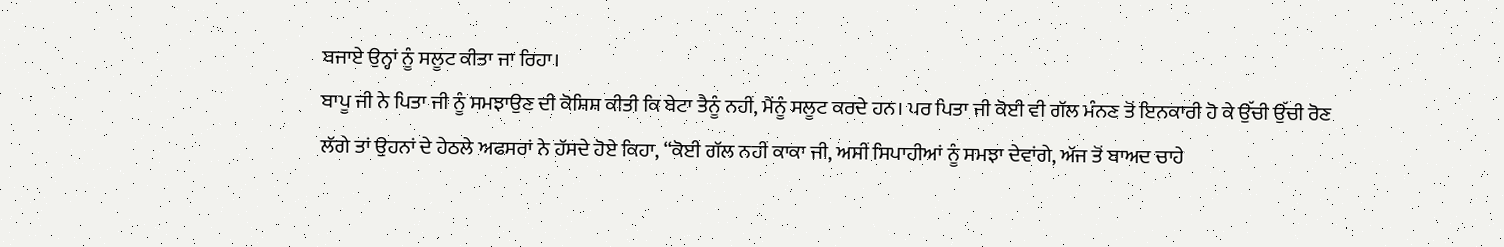ਬਜਾਏ ਉਨ੍ਹਾਂ ਨੂੰ ਸਲੂਟ ਕੀਤਾ ਜਾ ਰਿਹਾ।
ਬਾਪੂ ਜੀ ਨੇ ਪਿਤਾ ਜੀ ਨੂੰ ਸਮਝਾਉਣ ਦੀ ਕੋਸ਼ਿਸ਼ ਕੀਤੀ ਕਿ ਬੇਟਾ ਤੈਨੂੰ ਨਹੀਂ, ਮੈਂਨੂੰ ਸਲੂਟ ਕਰਦੇ ਹਨ। ਪਰ ਪਿਤਾ ਜੀ ਕੋਈ ਵੀ ਗੱਲ ਮੰਨਣ ਤੋਂ ਇਨਕਾਰੀ ਹੋ ਕੇ ਉੱਚੀ ਉੱਚੀ ਰੋਣ ਲੱਗੇ ਤਾਂ ਉਹਨਾਂ ਦੇ ਹੇਠਲੇ ਅਫਸਰਾਂ ਨੇ ਹੱਸਦੇ ਹੋਏ ਕਿਹਾ, “ਕੋਈ ਗੱਲ ਨਹੀਂ ਕਾਕਾ ਜੀ, ਅਸੀਂ ਸਿਪਾਹੀਆਂ ਨੂੰ ਸਮਝਾ ਦੇਵਾਂਗੇ, ਅੱਜ ਤੋਂ ਬਾਅਦ ਚਾਹੇ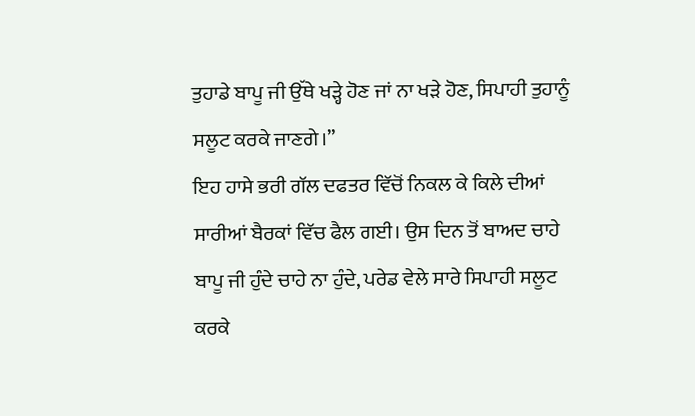ਤੁਹਾਡੇ ਬਾਪੂ ਜੀ ਉੱਥੇ ਖੜ੍ਹੇ ਹੋਣ ਜਾਂ ਨਾ ਖੜੇ ਹੋਣ, ਸਿਪਾਹੀ ਤੁਹਾਨੂੰ ਸਲੂਟ ਕਰਕੇ ਜਾਣਗੇ।”
ਇਹ ਹਾਸੇ ਭਰੀ ਗੱਲ ਦਫਤਰ ਵਿੱਚੋਂ ਨਿਕਲ ਕੇ ਕਿਲੇ ਦੀਆਂ ਸਾਰੀਆਂ ਬੈਰਕਾਂ ਵਿੱਚ ਫੈਲ ਗਈ। ਉਸ ਦਿਨ ਤੋਂ ਬਾਅਦ ਚਾਹੇ ਬਾਪੂ ਜੀ ਹੁੰਦੇ ਚਾਹੇ ਨਾ ਹੁੰਦੇ, ਪਰੇਡ ਵੇਲੇ ਸਾਰੇ ਸਿਪਾਹੀ ਸਲੂਟ ਕਰਕੇ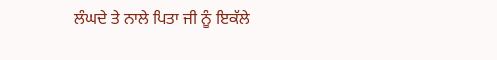ਲੰਘਦੇ ਤੇ ਨਾਲੇ ਪਿਤਾ ਜੀ ਨੂੰ ਇਕੱਲੇ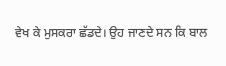ਵੇਖ ਕੇ ਮੁਸਕਰਾ ਛੱਡਦੇ। ਉਹ ਜਾਣਦੇ ਸਨ ਕਿ ਬਾਲ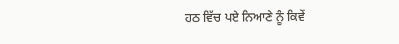ਹਠ ਵਿੱਚ ਪਏ ਨਿਆਣੇ ਨੂੰ ਕਿਵੇਂ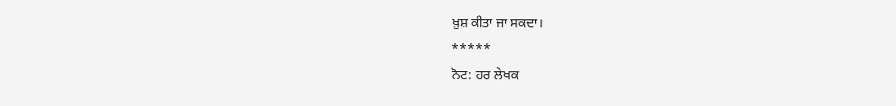ਖ਼ੁਸ਼ ਕੀਤਾ ਜਾ ਸਕਦਾ।
*****
ਨੋਟ: ਹਰ ਲੇਖਕ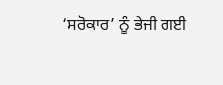‘ਸਰੋਕਾਰ’ ਨੂੰ ਭੇਜੀ ਗਈ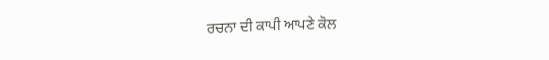ਰਚਨਾ ਦੀ ਕਾਪੀ ਆਪਣੇ ਕੋਲ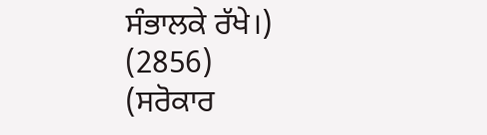ਸੰਭਾਲਕੇ ਰੱਖੇ।)
(2856)
(ਸਰੋਕਾਰ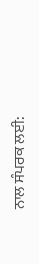ਨਾਲ ਸੰਪਰਕ ਲਈ: